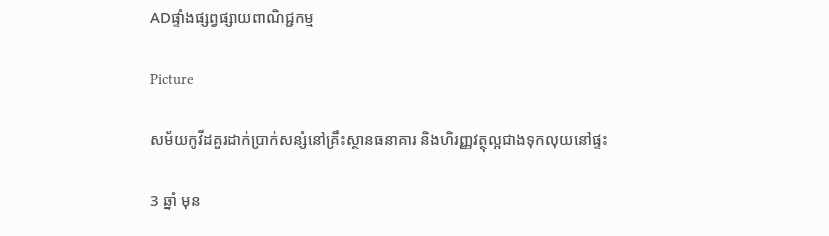ADផ្ទាំងផ្សព្វផ្សាយពាណិជ្ជកម្ម

Picture

សម័យកូវីដគួរដាក់ប្រាក់សន្សំនៅគ្រឹះស្ថានធនាគារ និងហិរញ្ញវត្ថុល្អជាងទុកលុយនៅផ្ទះ

3 ឆ្នាំ មុន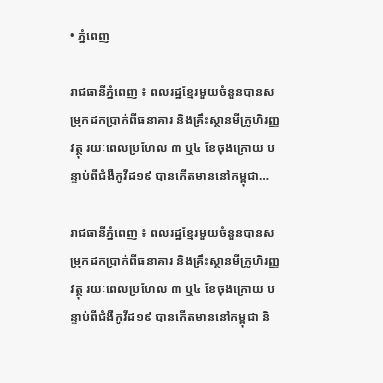• ភ្នំពេញ

រាជធានីភ្នំពេញ ៖ ពលរដ្ឋខ្មែរមួយចំនួនបានសម្រុកដកប្រាក់ពីធនាគារ និងគ្រឹះស្ថានមីក្រូហិរញ្ញវត្ថុ រយៈពេលប្រហែល ៣ ឬ៤ ខែចុងក្រោយ បន្ទាប់ពីជំងឺកូវីដ១៩ បានកើតមាននៅកម្ពុជា…

រាជធានីភ្នំពេញ ៖ ពលរដ្ឋខ្មែរមួយចំនួនបានសម្រុកដកប្រាក់ពីធនាគារ និងគ្រឹះស្ថានមីក្រូហិរញ្ញវត្ថុ រយៈពេលប្រហែល ៣ ឬ៤ ខែចុងក្រោយ បន្ទាប់ពីជំងឺកូវីដ១៩ បានកើតមាននៅកម្ពុជា និ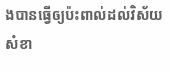ងបានធ្វើឲ្យប៉ះពាល់ដល់វិស័យសំខា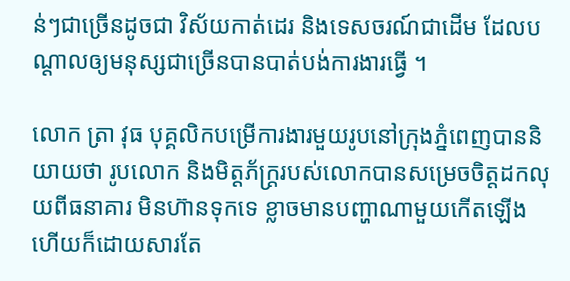ន់ៗជាច្រើនដូចជា វិស័យកាត់ដេរ និងទេសចរណ៍ជាដើម ដែលបណ្តាលឲ្យមនុស្សជាច្រើនបានបាត់បង់ការងារធ្វើ ។

លោក ត្រា វុធ បុគ្គលិកបម្រើការងារមួយរូបនៅក្រុងភ្នំពេញបាននិយាយថា រូបលោក និងមិត្តភ័ក្ត្ររបស់លោកបានសម្រេចចិត្តដកលុយពីធនាគារ មិនហ៊ានទុកទេ ខ្លាចមានបញ្ហាណាមួយកើតឡើង ហើយក៏ដោយសារតែ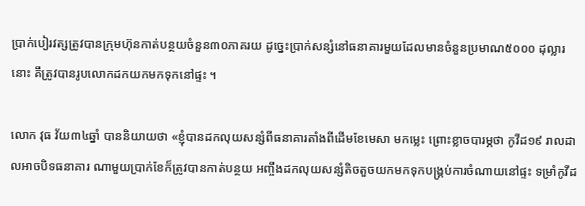ប្រាក់បៀរវត្សត្រូវបានក្រុមហ៊ុនកាត់បន្ថយចំនួន៣០ភាគរយ ដូច្នេះប្រាក់សន្សំនៅធនាគារមួយដែលមានចំនួនប្រមាណ៥០០០ ដុល្លារនោះ គឹត្រូវបានរូបលោកដកយកមកទុកនៅផ្ទះ ។

លោក វុធ វ័យ៣៤ឆ្នាំ បាននិយាយថា «ខ្ញុំបានដកលុយសន្សំពីធនាគារតាំងពីដើមខែមេសា មកម្លេះ ព្រោះខ្លាចបារម្ភថា កូវីដ១៩ រាលដាលអាចបិទធនាគារ ណាមួយប្រាក់ខែក៏ត្រូវបានកាត់បន្ថយ អញ្ចឹងដកលុយសន្សំតិចតួចយកមកទុកបង្គ្រប់ការចំណាយនៅផ្ទះ ទម្រាំកូវីដ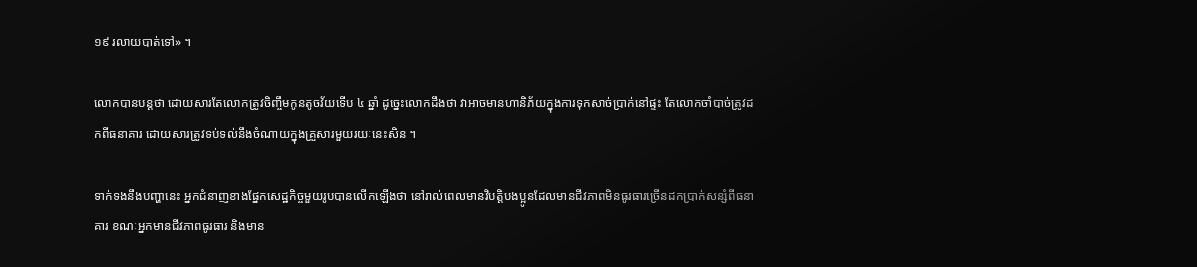១៩ រលាយបាត់ទៅ» ។

លោកបានបន្តថា ដោយសារតែលោកត្រូវចិញ្ចឹមកូនតូចវ័យទើប ៤ ឆ្នាំ ដូច្នេះលោកដឹងថា វាអាចមានហានិភ័យក្នុងការទុកសាច់ប្រាក់នៅផ្ទះ តែលោកចាំបាច់ត្រូវដកពីធនាគារ ដោយសារត្រូវទប់ទល់នឹងចំណាយក្នុងគ្រួសារមួយរយៈនេះសិន ។

ទាក់ទងនឹងបញ្ហានេះ អ្នកជំនាញខាងផ្នែកសេដ្ឋកិច្ចមួយរូបបានលើកឡើងថា នៅរាល់ពេលមានវិបត្តិបងប្អូនដែលមានជីវភាពមិនធូរធារច្រើនដកប្រាក់សន្សំពីធនាគារ ខណៈអ្នកមានជីវភាពធូរធារ និងមាន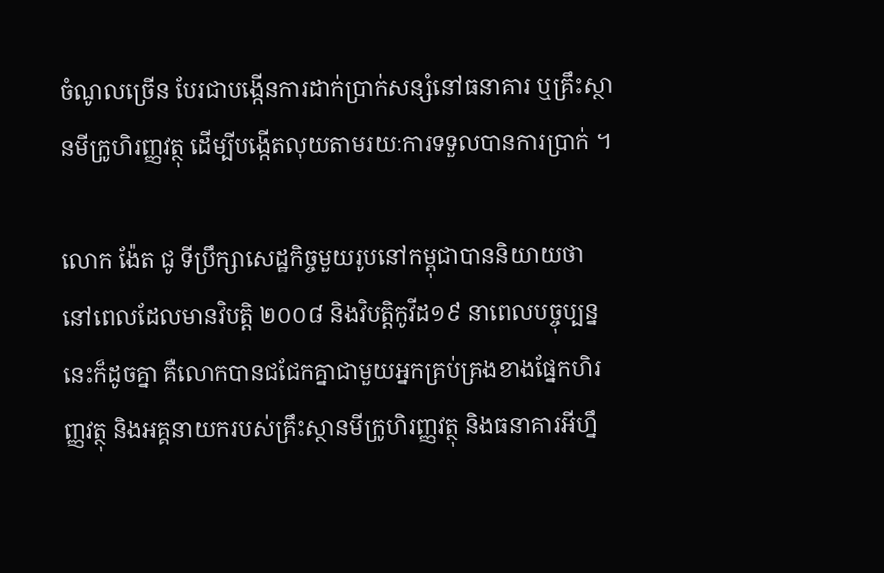ចំណូលច្រើន បែរជាបង្កើនការដាក់ប្រាក់សន្សំនៅធនាគារ ឬគ្រឹះស្ថានមីក្រូហិរញ្ញវត្ថុ ដើម្បីបង្កើតលុយតាមរយៈការទទួលបានការប្រាក់ ។

លោក ង៉ែត ជូ ទីប្រឹក្សាសេដ្ឋកិច្ចមួយរូបនៅកម្ពុជាបាននិយាយថា នៅពេលដែលមានវិបត្តិ ២០០៨ និងវិបត្តិកូវីដ១៩ នាពេលបច្ចុប្បន្ននេះក៏ដូចគ្នា គឺលោកបានជជែកគ្នាជាមួយអ្នកគ្រប់គ្រងខាងផ្នែកហិរញ្ញវត្ថុ និងអគ្គនាយករបស់គ្រឹះស្ថានមីក្រូហិរញ្ញវត្ថុ និងធនាគារអីហ្នឹ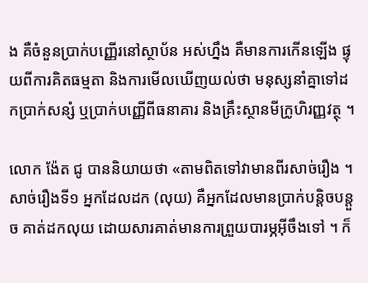ង គឺចំនួនប្រាក់បញ្ញើរនៅស្ថាប័ន អស់ហ្នឹង គឺមានការកើនឡើង ផ្ទុយពីការគិតធម្មតា និងការមើលឃើញយល់ថា មនុស្សនាំគ្នាទៅដកប្រាក់សន្សំ ឬប្រាក់បញ្ញើពីធនាគារ និងគ្រឹះស្ថានមីក្រូហិរញ្ញវត្ថុ ។

លោក ង៉ែត ជូ បាននិយាយថា «តាមពិតទៅវាមានពីរសាច់រឿង ។ សាច់រឿងទី១ អ្នកដែលដក (លុយ) គឺអ្នកដែលមានប្រាក់បន្តិចបន្តួច គាត់ដកលុយ ដោយសារគាត់មានការព្រួយបារម្ភអ៊ីចឹងទៅ ។ ក៏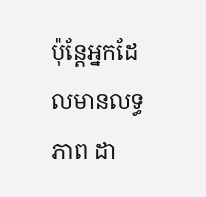ប៉ុន្តែអ្នកដែលមានលទ្ធភាព ដា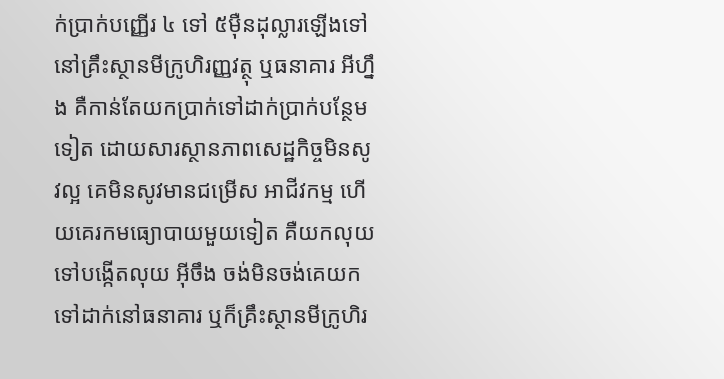ក់ប្រាក់បញ្ញើរ ៤ ទៅ ៥ម៉ឺនដុល្លារឡើងទៅ នៅគ្រឹះស្ថានមីក្រូហិរញ្ញវត្ថុ ឬធនាគារ អីហ្នឹង គឺកាន់តែយកប្រាក់ទៅដាក់ប្រាក់បន្ថែមទៀត ដោយសារស្ថានភាពសេដ្ឋកិច្ចមិនសូវល្អ គេមិនសូវមានជម្រើស អាជីវកម្ម ហើយគេរកមធ្យោបាយមួយទៀត គឺយកលុយទៅបង្កើតលុយ អ៊ីចឹង ចង់មិនចង់គេយកទៅដាក់នៅធនាគារ ឬក៏គ្រឹះស្ថានមីក្រូហិរ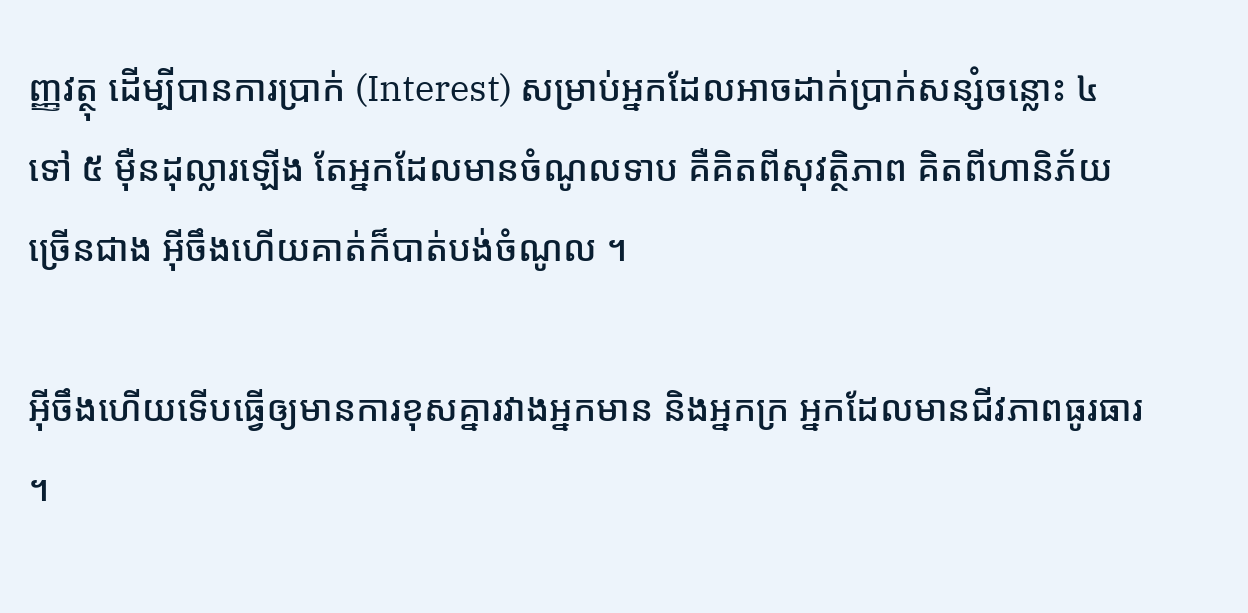ញ្ញវត្ថុ ដើម្បីបានការប្រាក់ (Interest) សម្រាប់អ្នកដែលអាចដាក់ប្រាក់សន្សំចន្លោះ ៤ ទៅ ៥ ម៉ឺនដុល្លារឡើង តែអ្នកដែលមានចំណូលទាប គឺគិតពីសុវត្ថិភាព គិតពីហានិភ័យច្រើនជាង អ៊ីចឹងហើយគាត់ក៏បាត់បង់ចំណូល ។

អ៊ីចឹងហើយទើបធ្វើឲ្យមានការខុសគ្នារវាងអ្នកមាន និងអ្នកក្រ អ្នកដែលមានជីវភាពធូរធារ ។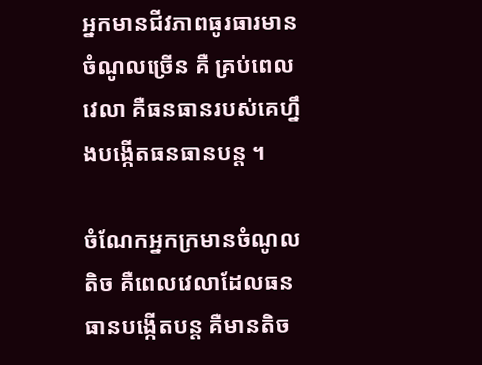អ្នកមានជីវភាពធូរធារមានចំណូលច្រើន គឺ គ្រប់ពេលវេលា គឺធនធានរបស់គេហ្នឹងបង្កើតធនធានបន្ត ។

ចំណែកអ្នកក្រមានចំណូលតិច គឺពេលវេលាដែលធនធានបង្កើតបន្ត គឺមានតិច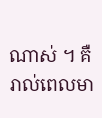ណាស់ ។ គឺរាល់ពេលមា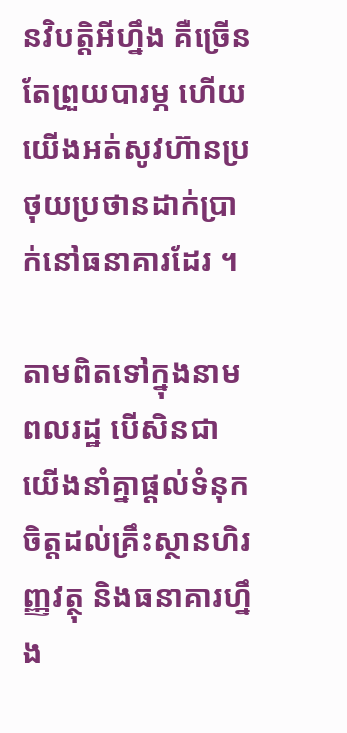នវិបត្តិអីហ្នឹង គឺច្រើនតែព្រួយបារម្ភ ហើយយើងអត់សូវហ៊ានប្រថុយប្រថានដាក់ប្រាក់នៅធនាគារដែរ ។

តាមពិតទៅក្នុងនាមពលរដ្ឋ បើសិនជាយើងនាំគ្នាផ្តល់ទំនុកចិត្តដល់គ្រឹះស្ថានហិរញ្ញវត្ថុ និងធនាគារហ្នឹង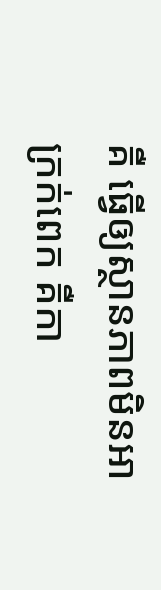គឺ ធ្វើឲ្យស្ថានភាពមិនអាក្រក់ពេក គឺកា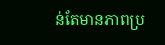ន់តែមានភាពប្រ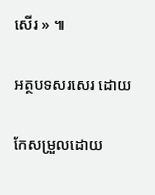សើរ » ៕

អត្ថបទសរសេរ ដោយ

កែសម្រួលដោយ